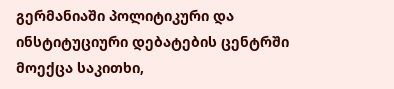გერმანიაში პოლიტიკური და ინსტიტუციური დებატების ცენტრში მოექცა საკითხი,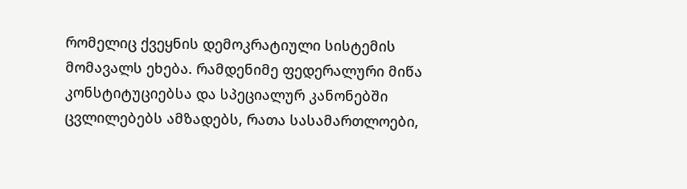რომელიც ქვეყნის დემოკრატიული სისტემის მომავალს ეხება. რამდენიმე ფედერალური მიწა კონსტიტუციებსა და სპეციალურ კანონებში ცვლილებებს ამზადებს, რათა სასამართლოები,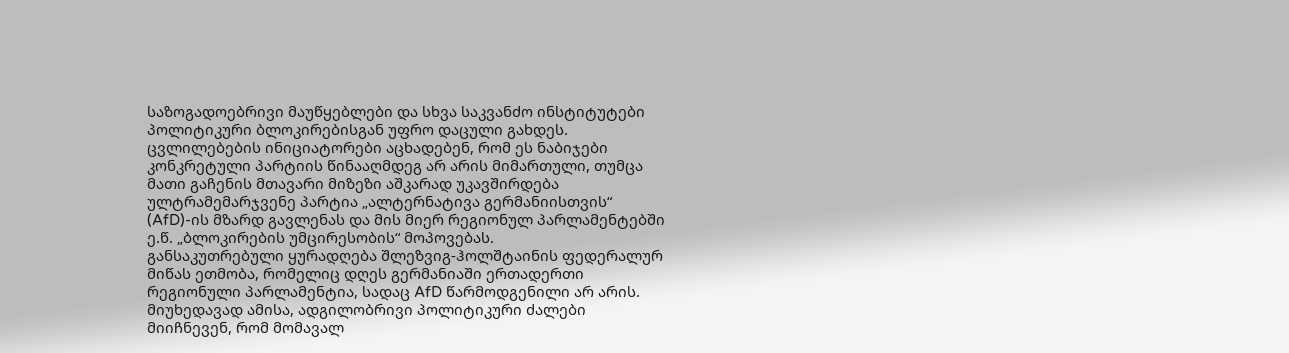საზოგადოებრივი მაუწყებლები და სხვა საკვანძო ინსტიტუტები პოლიტიკური ბლოკირებისგან უფრო დაცული გახდეს. ცვლილებების ინიციატორები აცხადებენ, რომ ეს ნაბიჯები კონკრეტული პარტიის წინააღმდეგ არ არის მიმართული, თუმცა მათი გაჩენის მთავარი მიზეზი აშკარად უკავშირდება ულტრამემარჯვენე პარტია „ალტერნატივა გერმანიისთვის“ (AfD)-ის მზარდ გავლენას და მის მიერ რეგიონულ პარლამენტებში ე.წ. „ბლოკირების უმცირესობის“ მოპოვებას.
განსაკუთრებული ყურადღება შლეზვიგ-ჰოლშტაინის ფედერალურ მიწას ეთმობა, რომელიც დღეს გერმანიაში ერთადერთი რეგიონული პარლამენტია, სადაც AfD წარმოდგენილი არ არის. მიუხედავად ამისა, ადგილობრივი პოლიტიკური ძალები მიიჩნევენ, რომ მომავალ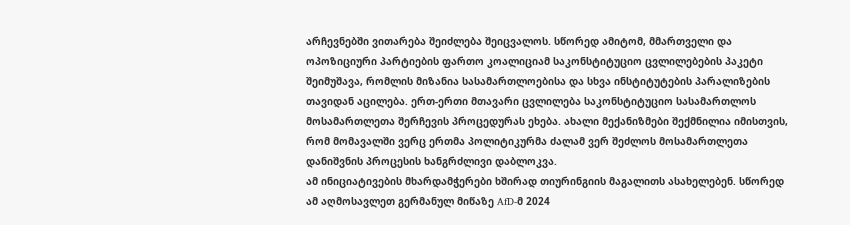არჩევნებში ვითარება შეიძლება შეიცვალოს. სწორედ ამიტომ, მმართველი და ოპოზიციური პარტიების ფართო კოალიციამ საკონსტიტუციო ცვლილებების პაკეტი შეიმუშავა, რომლის მიზანია სასამართლოებისა და სხვა ინსტიტუტების პარალიზების თავიდან აცილება. ერთ-ერთი მთავარი ცვლილება საკონსტიტუციო სასამართლოს მოსამართლეთა შერჩევის პროცედურას ეხება. ახალი მექანიზმები შექმნილია იმისთვის, რომ მომავალში ვერც ერთმა პოლიტიკურმა ძალამ ვერ შეძლოს მოსამართლეთა დანიშვნის პროცესის ხანგრძლივი დაბლოკვა.
ამ ინიციატივების მხარდამჭერები ხშირად თიურინგიის მაგალითს ასახელებენ. სწორედ ამ აღმოსავლეთ გერმანულ მიწაზე AfD-მ 2024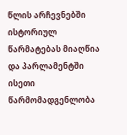წლის არჩევნებში ისტორიულ წარმატებას მიაღწია და პარლამენტში ისეთი წარმომადგენლობა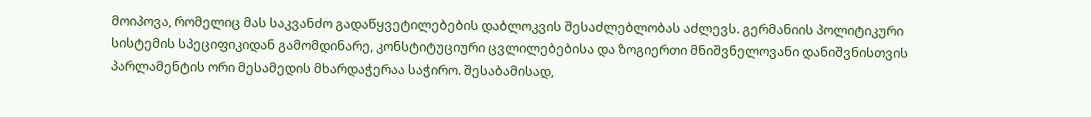მოიპოვა, რომელიც მას საკვანძო გადაწყვეტილებების დაბლოკვის შესაძლებლობას აძლევს. გერმანიის პოლიტიკური სისტემის სპეციფიკიდან გამომდინარე, კონსტიტუციური ცვლილებებისა და ზოგიერთი მნიშვნელოვანი დანიშვნისთვის პარლამენტის ორი მესამედის მხარდაჭერაა საჭირო. შესაბამისად,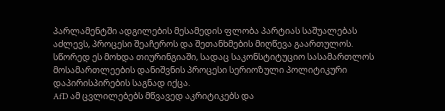პარლამენტში ადგილების მესამედის ფლობა პარტიას საშუალებას აძლევს, პროცესი შეაჩეროს და შეთანხმების მიღწევა გაართულოს. სწორედ ეს მოხდა თიურინგიაში, სადაც საკონსტიტუციო სასამართლოს მოსამართლეების დანიშვნის პროცესი სერიოზული პოლიტიკური დაპირისპირების საგნად იქცა.
AfD ამ ცვლილებებს მწვავედ აკრიტიკებს და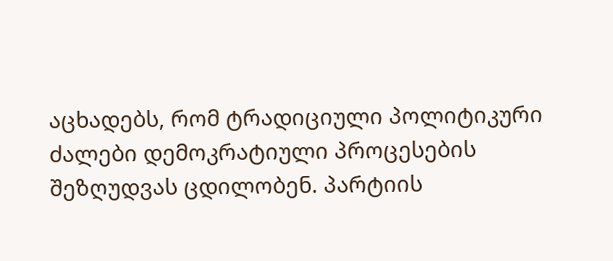აცხადებს, რომ ტრადიციული პოლიტიკური ძალები დემოკრატიული პროცესების შეზღუდვას ცდილობენ. პარტიის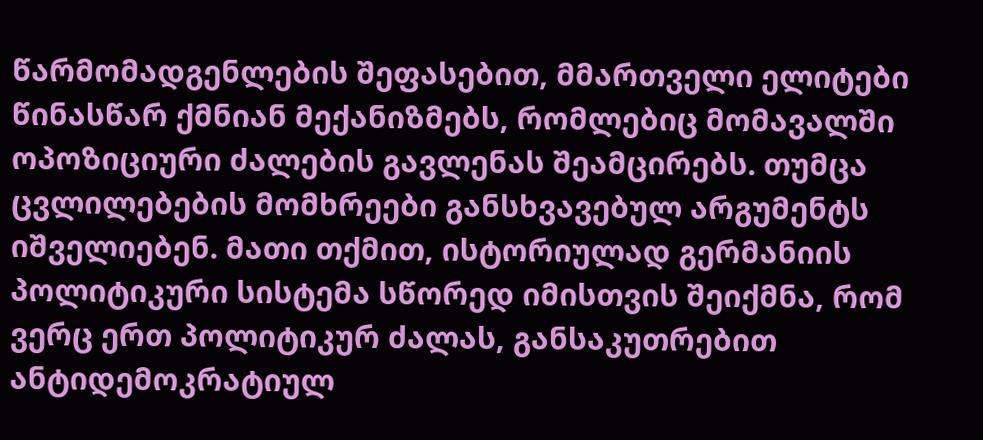წარმომადგენლების შეფასებით, მმართველი ელიტები წინასწარ ქმნიან მექანიზმებს, რომლებიც მომავალში ოპოზიციური ძალების გავლენას შეამცირებს. თუმცა ცვლილებების მომხრეები განსხვავებულ არგუმენტს იშველიებენ. მათი თქმით, ისტორიულად გერმანიის პოლიტიკური სისტემა სწორედ იმისთვის შეიქმნა, რომ ვერც ერთ პოლიტიკურ ძალას, განსაკუთრებით ანტიდემოკრატიულ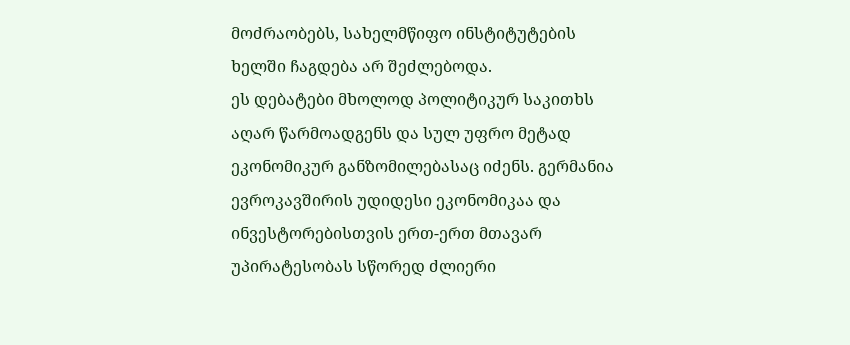მოძრაობებს, სახელმწიფო ინსტიტუტების ხელში ჩაგდება არ შეძლებოდა.
ეს დებატები მხოლოდ პოლიტიკურ საკითხს აღარ წარმოადგენს და სულ უფრო მეტად ეკონომიკურ განზომილებასაც იძენს. გერმანია ევროკავშირის უდიდესი ეკონომიკაა და ინვესტორებისთვის ერთ-ერთ მთავარ უპირატესობას სწორედ ძლიერი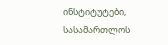ინსტიტუტები, სასამართლოს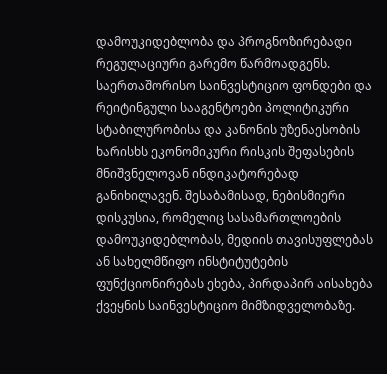დამოუკიდებლობა და პროგნოზირებადი რეგულაციური გარემო წარმოადგენს. საერთაშორისო საინვესტიციო ფონდები და რეიტინგული სააგენტოები პოლიტიკური სტაბილურობისა და კანონის უზენაესობის ხარისხს ეკონომიკური რისკის შეფასების მნიშვნელოვან ინდიკატორებად განიხილავენ. შესაბამისად, ნებისმიერი დისკუსია, რომელიც სასამართლოების დამოუკიდებლობას, მედიის თავისუფლებას ან სახელმწიფო ინსტიტუტების ფუნქციონირებას ეხება, პირდაპირ აისახება ქვეყნის საინვესტიციო მიმზიდველობაზე.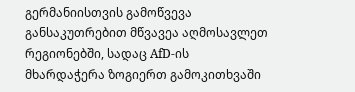გერმანიისთვის გამოწვევა განსაკუთრებით მწვავეა აღმოსავლეთ რეგიონებში, სადაც AfD-ის მხარდაჭერა ზოგიერთ გამოკითხვაში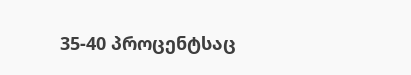35-40 პროცენტსაც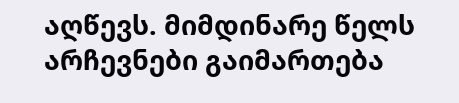აღწევს. მიმდინარე წელს არჩევნები გაიმართება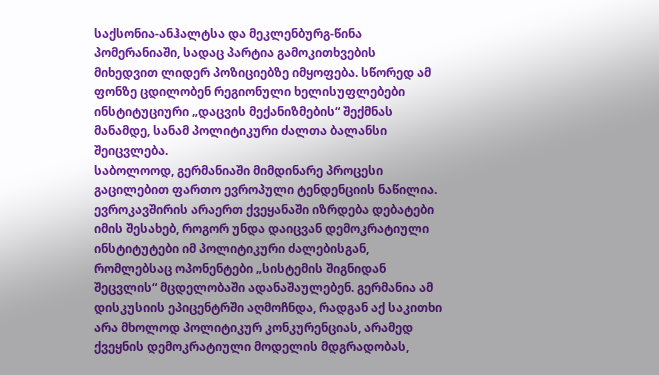საქსონია-ანჰალტსა და მეკლენბურგ-წინა პომერანიაში, სადაც პარტია გამოკითხვების მიხედვით ლიდერ პოზიციებზე იმყოფება. სწორედ ამ ფონზე ცდილობენ რეგიონული ხელისუფლებები ინსტიტუციური „დაცვის მექანიზმების“ შექმნას მანამდე, სანამ პოლიტიკური ძალთა ბალანსი შეიცვლება.
საბოლოოდ, გერმანიაში მიმდინარე პროცესი გაცილებით ფართო ევროპული ტენდენციის ნაწილია. ევროკავშირის არაერთ ქვეყანაში იზრდება დებატები იმის შესახებ, როგორ უნდა დაიცვან დემოკრატიული ინსტიტუტები იმ პოლიტიკური ძალებისგან, რომლებსაც ოპონენტები „სისტემის შიგნიდან შეცვლის“ მცდელობაში ადანაშაულებენ. გერმანია ამ დისკუსიის ეპიცენტრში აღმოჩნდა, რადგან აქ საკითხი არა მხოლოდ პოლიტიკურ კონკურენციას, არამედ ქვეყნის დემოკრატიული მოდელის მდგრადობას,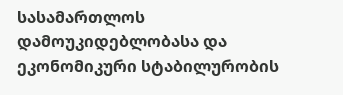სასამართლოს დამოუკიდებლობასა და ეკონომიკური სტაბილურობის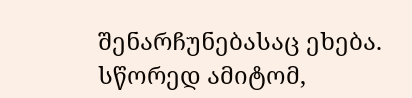შენარჩუნებასაც ეხება. სწორედ ამიტომ,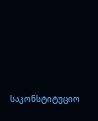საკონსტიტუციო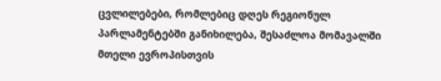ცვლილებები, რომლებიც დღეს რეგიონულ პარლამენტებში განიხილება, შესაძლოა მომავალში მთელი ევროპისთვის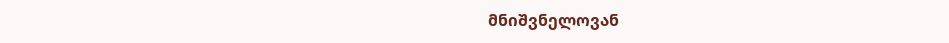მნიშვნელოვან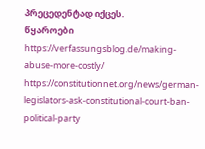პრეცედენტად იქცეს.
წყაროები
https://verfassungsblog.de/making-abuse-more-costly/
https://constitutionnet.org/news/german-legislators-ask-constitutional-court-ban-political-party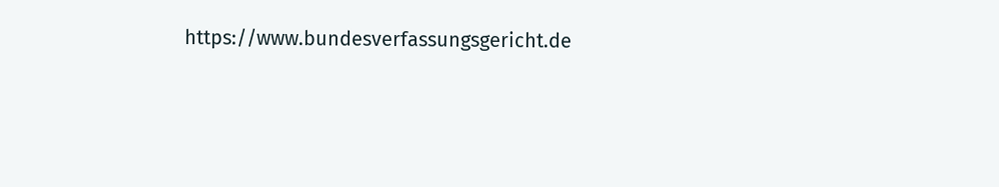https://www.bundesverfassungsgericht.de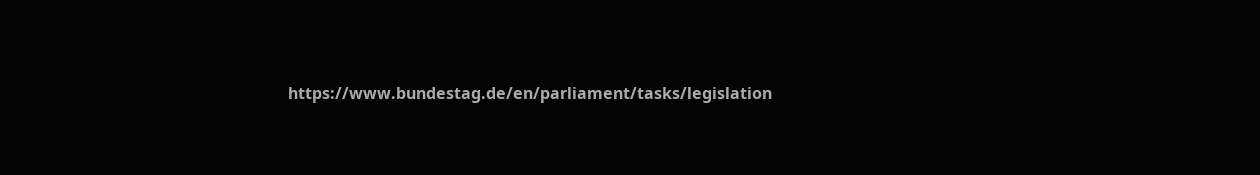https://www.bundestag.de/en/parliament/tasks/legislation